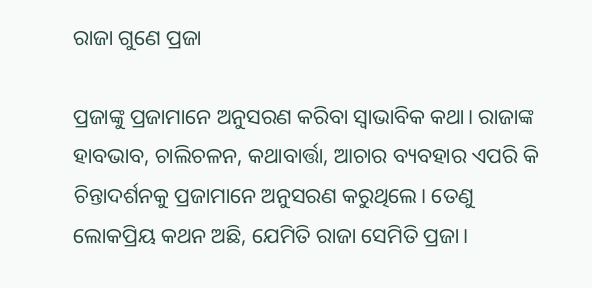ରାଜା ଗୁଣେ ପ୍ରଜା

ପ୍ରଜାଙ୍କୁ ପ୍ରଜାମାନେ ଅନୁସରଣ କରିବା ସ୍ବାଭାବିକ କଥା। ରାଜାଙ୍କ ହାବଭାବ, ଚାଲିଚଳନ, କଥାବାର୍ତ୍ତା, ଆଚାର ବ୍ୟବହାର ଏପରି କି ଚିନ୍ତାଦର୍ଶନକୁ ପ୍ରଜାମାନେ ଅନୁସରଣ କରୁଥିଲେ। ତେଣୁ ଲୋକପ୍ରିୟ କଥନ ଅଛି, ଯେମିତି ରାଜା ସେମିତି ପ୍ରଜା।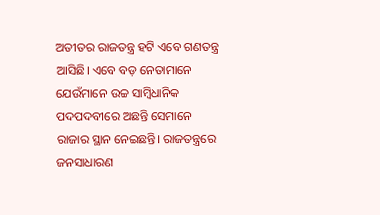ଅତୀତର ରାଜତନ୍ତ୍ର ହଟି ଏବେ ଗଣତନ୍ତ୍ର ଆସିଛି। ଏବେ ବଡ଼ ନେତାମାନେ ଯେଉଁମାନେ ଉଚ୍ଚ ସାମ୍ବିଧାନିକ ପଦପଦବୀରେ ଅଛନ୍ତି ସେମାନେ ରାଜାର ସ୍ଥାନ ନେଇଛନ୍ତି। ରାଜତନ୍ତ୍ରରେ ଜନସାଧାରଣ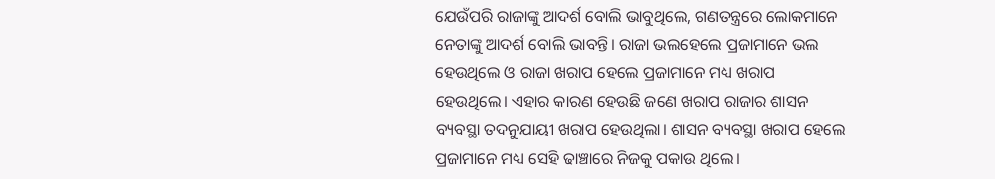ଯେଉଁପରି ରାଜାଙ୍କୁ ଆଦର୍ଶ ବୋଲି ଭାବୁଥିଲେ, ଗଣତନ୍ତ୍ରରେ ଲୋକମାନେ ନେତାଙ୍କୁ ଆଦର୍ଶ ବୋଲି ଭାବନ୍ତି। ରାଜା ଭଲହେଲେ ପ୍ରଜାମାନେ ଭଲ ହେଉଥିଲେ ଓ ରାଜା ଖରାପ ହେଲେ ପ୍ରଜାମାନେ ମଧ୍ୟ ଖରାପ ହେଉଥିଲେ। ଏହାର କାରଣ ହେଉଛି ଜଣେ ଖରାପ ରାଜାର ଶାସନ ବ୍ୟବସ୍ଥା ତଦନୁଯାୟୀ ଖରାପ ହେଉଥିଲା। ଶାସନ ବ୍ୟବସ୍ଥା ଖରାପ ହେଲେ ପ୍ରଜାମାନେ ମଧ୍ୟ ସେହି ଢାଞ୍ଚାରେ ନିଜକୁ ପକାଉ ଥିଲେ।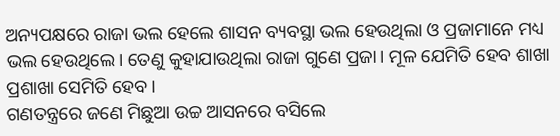ଅନ୍ୟପକ୍ଷରେ ରାଜା ଭଲ ହେଲେ ଶାସନ ବ୍ୟବସ୍ଥା ଭଲ ହେଉଥିଲା ଓ ପ୍ରଜାମାନେ ମଧ୍ୟ ଭଲ ହେଉଥିଲେ। ତେଣୁ କୁହାଯାଉଥିଲା ରାଜା ଗୁଣେ ପ୍ରଜା। ମୂଳ ଯେମିତି ହେବ ଶାଖା ପ୍ରଶାଖା ସେମିତି ହେବ।
ଗଣତନ୍ତ୍ରରେ ଜଣେ ମିଛୁଆ ଉଚ୍ଚ ଆସନରେ ବସିଲେ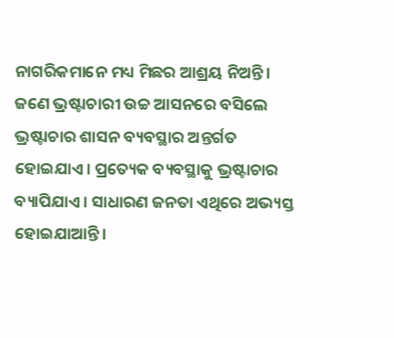ନାଗରିକମାନେ ମଧ୍ୟ ମିଛର ଆଶ୍ରୟ ନିଅନ୍ତି। ଜଣେ ଭ୍ରଷ୍ଟାଚାରୀ ଉଚ୍ଚ ଆସନରେ ବସିଲେ ଭ୍ରଷ୍ଟାଚାର ଶାସନ ବ୍ୟବସ୍ଥାର ଅନ୍ତର୍ଗତ ହୋଇଯାଏ। ପ୍ରତ୍ୟେକ ବ୍ୟବସ୍ଥାକୁ ଭ୍ରଷ୍ଟାଚାର ବ୍ୟାପିଯାଏ। ସାଧାରଣ ଜନତା ଏଥିରେ ଅଭ୍ୟସ୍ତ ହୋଇଯାଆନ୍ତି।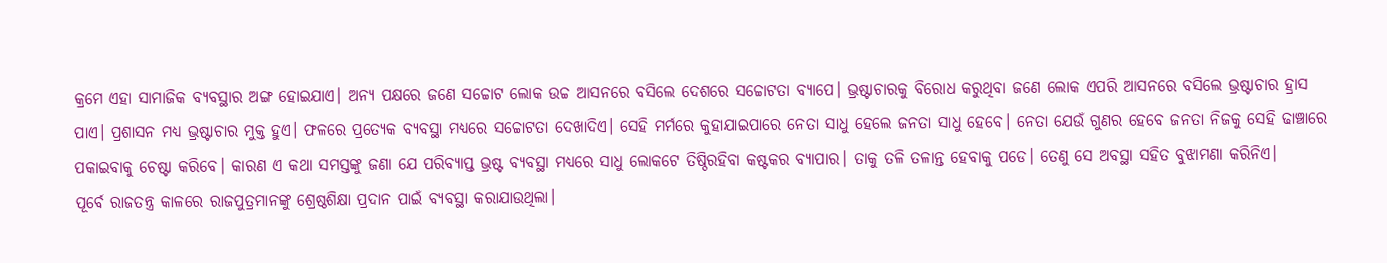କ୍ରମେ ଏହା ସାମାଜିକ ବ୍ୟବସ୍ଥାର ଅଙ୍ଗ ହୋଇଯାଏ। ଅନ୍ୟ ପକ୍ଷରେ ଜଣେ ସଚ୍ଚୋଟ ଲୋକ ଉଚ୍ଚ ଆସନରେ ବସିଲେ ଦେଶରେ ସଚ୍ଚୋଟତା ବ୍ୟାପେ। ଭ୍ରଷ୍ଟାଚାରକୁ ବିରୋଧ କରୁଥିବା ଜଣେ ଲୋକ ଏପରି ଆସନରେ ବସିଲେ ଭ୍ରଷ୍ଟାଚାର ହ୍ରାସ ପାଏ। ପ୍ରଶାସନ ମଧ୍ୟ ଭ୍ରଷ୍ଟାଚାର ମୁକ୍ତ ହୁଏ। ଫଳରେ ପ୍ରତ୍ୟେକ ବ୍ୟବସ୍ଥା ମଧ୍ୟରେ ସଚ୍ଚୋଟତା ଦେଖାଦିଏ। ସେହି ମର୍ମରେ କୁହାଯାଇପାରେ ନେତା ସାଧୁ ହେଲେ ଜନତା ସାଧୁ ହେବେ। ନେତା ଯେଉଁ ଗୁଣର ହେବେ ଜନତା ନିଜକୁ ସେହି ଢାଞ୍ଚାରେ ପକାଇବାକୁ ଚେଷ୍ଟା କରିବେ। କାରଣ ଏ କଥା ସମସ୍ତଙ୍କୁ ଜଣା ଯେ ପରିବ୍ୟାପ୍ତ ଭ୍ରଷ୍ଟ ବ୍ୟବସ୍ଥା ମଧ୍ୟରେ ସାଧୁ ଲୋକଟେ ତିଷ୍ଠିରହିବା କଷ୍ଟକର ବ୍ୟାପାର। ତାକୁ ତଳି ତଳାନ୍ତ ହେବାକୁ ପଡେ। ତେଣୁ ସେ ଅବସ୍ଥା ସହିତ ବୁଝାମଣା କରିନିଏ।
ପୂର୍ବେ ରାଜତନ୍ତ୍ର କାଳରେ ରାଜପୁତ୍ରମାନଙ୍କୁ ଶ୍ରେଷ୍ଠଶିକ୍ଷା ପ୍ରଦାନ ପାଇଁ ବ୍ୟବସ୍ଥା କରାଯାଉଥିଲା।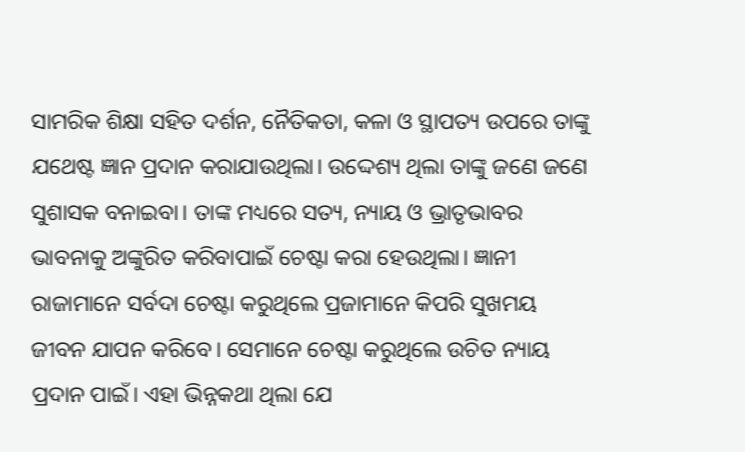ସାମରିକ ଶିକ୍ଷା ସହିତ ଦର୍ଶନ, ନୈତିକତା, କଳା ଓ ସ୍ଥାପତ୍ୟ ଉପରେ ତାଙ୍କୁ ଯଥେଷ୍ଟ ଜ୍ଞାନ ପ୍ରଦାନ କରାଯାଉଥିଲା। ଉଦ୍ଦେଶ୍ୟ ଥିଲା ତାଙ୍କୁ ଜଣେ ଜଣେ ସୁଶାସକ ବନାଇବା। ତାଙ୍କ ମଧ୍ୟରେ ସତ୍ୟ, ନ୍ୟାୟ ଓ ଭ୍ରାତୃଭାବର ଭାବନାକୁ ଅଙ୍କୁରିତ କରିବାପାଇଁ ଚେଷ୍ଟା କରା ହେଉଥିଲା। ଜ୍ଞାନୀ ରାଜାମାନେ ସର୍ବଦା ଚେଷ୍ଟା କରୁଥିଲେ ପ୍ରଜାମାନେ କିପରି ସୁଖମୟ ଜୀବନ ଯାପନ କରିବେ। ସେମାନେ ଚେଷ୍ଟା କରୁଥିଲେ ଉଚିତ ନ୍ୟାୟ ପ୍ରଦାନ ପାଇଁ। ଏହା ଭିନ୍ନକଥା ଥିଲା ଯେ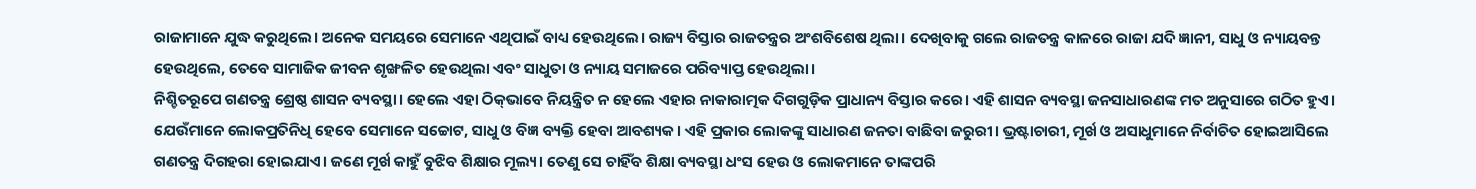ରାଜାମାନେ ଯୁଦ୍ଧ କରୁଥିଲେ। ଅନେକ ସମୟରେ ସେମାନେ ଏଥିପାଇଁ ବାଧ୍ୟ ହେଉଥିଲେ। ରାଜ୍ୟ ବିସ୍ତାର ରାଜତନ୍ତ୍ରର ଅଂଶବିଶେଷ ଥିଲା। ଦେଖିବାକୁ ଗଲେ ରାଜତନ୍ତ୍ର କାଳରେ ରାଜା ଯଦି ଜ୍ଞାନୀ, ସାଧୁ ଓ ନ୍ୟାୟବନ୍ତ ହେଉଥିଲେ, ତେବେ ସାମାଜିକ ଜୀବନ ଶୃଙ୍ଖଳିତ ହେଉଥିଲା ଏବଂ ସାଧୁତା ଓ ନ୍ୟାୟ ସମାଜରେ ପରିବ୍ୟାପ୍ତ ହେଉଥିଲା।
ନିଶ୍ଚିତରୂପେ ଗଣତନ୍ତ୍ର ଶ୍ରେଷ୍ଠ ଶାସନ ବ୍ୟବସ୍ଥା। ହେଲେ ଏହା ଠିକ୍‌ଭାବେ ନିୟନ୍ତ୍ରିତ ନ ହେଲେ ଏହାର ନାକାରାତ୍ମକ ଦିଗଗୁଡ଼ିକ ପ୍ରାଧାନ୍ୟ ବିସ୍ତାର କରେ। ଏହି ଶାସନ ବ୍ୟବସ୍ଥା ଜନସାଧାରଣଙ୍କ ମତ ଅନୁସାରେ ଗଠିତ ହୁଏ। ଯେଉଁମାନେ ଲୋକପ୍ରତିନିଧି ହେବେ ସେମାନେ ସଚ୍ଚୋଟ, ସାଧୁ ଓ ବିଜ୍ଞ ବ୍ୟକ୍ତି ହେବା ଆବଶ୍ୟକ। ଏହି ପ୍ରକାର ଲୋକଙ୍କୁ ସାଧାରଣ ଜନତା ବାଛିବା ଜରୁରୀ। ଭ୍ରଷ୍ଟାଚାରୀ, ମୂର୍ଖ ଓ ଅସାଧୁମାନେ ନିର୍ବାଚିତ ହୋଇଆସିଲେ ଗଣତନ୍ତ୍ର ଦିଗହରା ହୋଇଯାଏ। ଜଣେ ମୂର୍ଖ କାହୁଁ ବୁଝିବ ଶିକ୍ଷାର ମୂଲ୍ୟ। ତେଣୁ ସେ ଚାହିଁବ ଶିକ୍ଷା ବ୍ୟବସ୍ଥା ଧଂସ ହେଉ ଓ ଲୋକମାନେ ତାଙ୍କପରି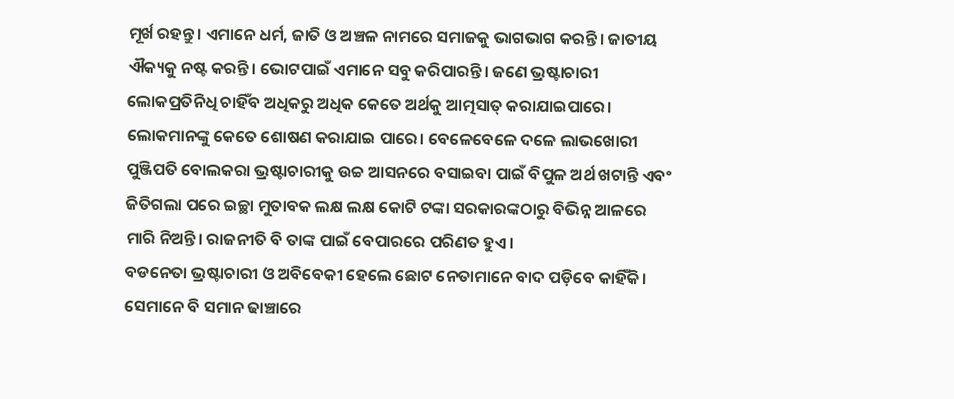ମୂର୍ଖ ରହନ୍ତୁ। ଏମାନେ ଧର୍ମ, ଜାତି ଓ ଅଞ୍ଚଳ ନାମରେ ସମାଜକୁ ଭାଗଭାଗ କରନ୍ତି। ଜାତୀୟ ଐକ୍ୟକୁ ନଷ୍ଟ କରନ୍ତି। ଭୋଟପାଇଁ ଏମାନେ ସବୁ କରିପାରନ୍ତି। ଜଣେ ଭ୍ରଷ୍ଟାଚାରୀ ଲୋକପ୍ରତିନିଧି ଚାହିଁବ ଅଧିକରୁ ଅଧିକ କେତେ ଅର୍ଥକୁ ଆତ୍ମସାତ୍‌ କରାଯାଇପାରେ। ଲୋକମାନଙ୍କୁ କେତେ ଶୋଷଣ କରାଯାଇ ପାରେ। ବେଳେବେଳେ ଦଳେ ଲାଭଖୋରୀ ପୁଞ୍ଜିପତି ବୋଲକରା ଭ୍ରଷ୍ଟାଚାରୀକୁ ଉଚ୍ଚ ଆସନରେ ବସାଇବା ପାଇଁ ବିପୁଳ ଅର୍ଥ ଖଟାନ୍ତି ଏବଂ ଜିତିଗଲା ପରେ ଇଚ୍ଛା ମୁତାବକ ଲକ୍ଷ ଲକ୍ଷ କୋଟି ଟଙ୍କା ସରକାରଙ୍କଠାରୁ ବିଭିନ୍ନ ଆଳରେ ମାରି ନିଅନ୍ତି। ରାଜନୀତି ବି ତାଙ୍କ ପାଇଁ ବେପାରରେ ପରିଣତ ହୁଏ।
ବଡନେତା ଭ୍ରଷ୍ଟାଚାରୀ ଓ ଅବିବେକୀ ହେଲେ ଛୋଟ ନେତାମାନେ ବାଦ ପଡ଼ିବେ କାହିଁକି। ସେମାନେ ବି ସମାନ ଢାଞ୍ଚାରେ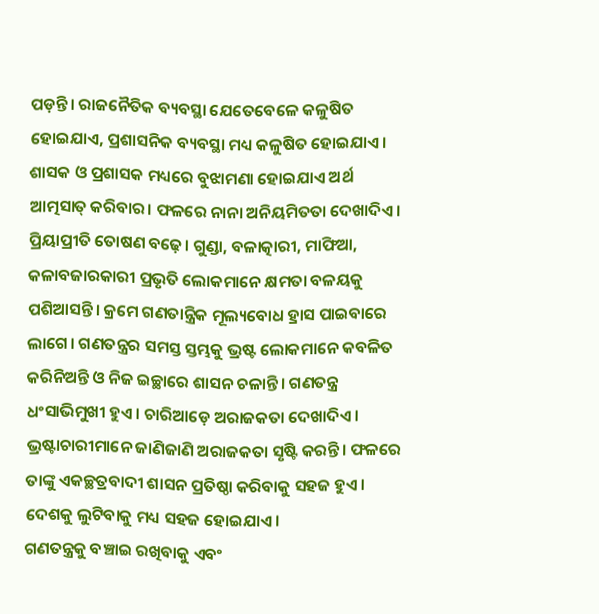ପଡ଼ନ୍ତି। ରାଜନୈତିକ ବ୍ୟବସ୍ଥା ଯେତେବେଳେ କଳୁଷିତ ହୋଇଯାଏ, ପ୍ରଶାସନିକ ବ୍ୟବସ୍ଥା ମଧ୍ୟ କଳୁଷିତ ହୋଇଯାଏ। ଶାସକ ଓ ପ୍ରଶାସକ ମଧ୍ୟରେ ବୁଝାମଣା ହୋଇଯାଏ ଅର୍ଥ ଆତ୍ମସାତ୍‌ କରିବାର। ଫଳରେ ନାନା ଅନିୟମିତତା ଦେଖାଦିଏ। ପ୍ରିୟାପ୍ରୀତି ତୋଷଣ ବଢ଼େ। ଗୁଣ୍ଡା, ବଳାତ୍କାରୀ, ମାଫିଆ, କଳାବଜାରକାରୀ ପ୍ରଭୃତି ଲୋକମାନେ କ୍ଷମତା ବଳୟକୁ ପଶିଆସନ୍ତି। କ୍ରମେ ଗଣତାନ୍ତ୍ରିକ ମୂଲ୍ୟବୋଧ ହ୍ରାସ ପାଇବାରେ ଲାଗେ। ଗଣତନ୍ତ୍ରର ସମସ୍ତ ସ୍ତମ୍ଭକୁ ଭ୍ରଷ୍ଟ ଲୋକମାନେ କବଳିତ କରିନିଅନ୍ତି ଓ ନିଜ ଇଚ୍ଛାରେ ଶାସନ ଚଳାନ୍ତି। ଗଣତନ୍ତ୍ର ଧଂସାଭିମୁଖୀ ହୁଏ। ଚାରିଆଡ଼େ ଅରାଜକତା ଦେଖାଦିଏ। ଭ୍ରଷ୍ଟାଚାରୀମାନେ ଜାଣିଜାଣି ଅରାଜକତା ସୃଷ୍ଟି କରନ୍ତି। ଫଳରେ ତାଙ୍କୁ ଏକଚ୍ଛତ୍ରବାଦୀ ଶାସନ ପ୍ରତିଷ୍ଠା କରିବାକୁ ସହଜ ହୁଏ। ଦେଶକୁ ଲୁଟିବାକୁ ମଧ୍ୟ ସହଜ ହୋଇଯାଏ।
ଗଣତନ୍ତ୍ରକୁ ବଞ୍ଚାଇ ରଖିବାକୁ ଏବଂ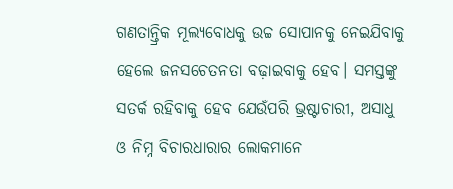ଗଣତାନ୍ତ୍ରିକ ମୂଲ୍ୟବୋଧକୁ ଉଚ୍ଚ ସୋପାନକୁ ନେଇଯିବାକୁ ହେଲେ ଜନସଚେତନତା ବଢ଼ାଇବାକୁ ହେବ। ସମସ୍ତଙ୍କୁ ସତର୍କ ରହିବାକୁ ହେବ ଯେଉଁପରି ଭ୍ରଷ୍ଟାଚାରୀ, ଅସାଧୁ ଓ ନିମ୍ନ ବିଚାରଧାରାର ଲୋକମାନେ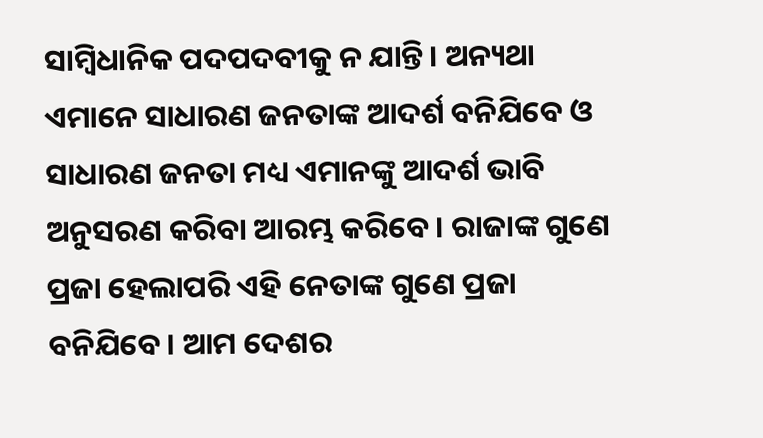ସାମ୍ବିଧାନିକ ପଦପଦବୀକୁ ନ ଯାନ୍ତି। ଅନ୍ୟଥା ଏମାନେ ସାଧାରଣ ଜନତାଙ୍କ ଆଦର୍ଶ ବନିଯିବେ ଓ ସାଧାରଣ ଜନତା ମଧ୍ୟ ଏମାନଙ୍କୁ ଆଦର୍ଶ ଭାବି ଅନୁସରଣ କରିବା ଆରମ୍ଭ କରିବେ। ରାଜାଙ୍କ ଗୁଣେ ପ୍ରଜା ହେଲାପରି ଏହି ନେତାଙ୍କ ଗୁଣେ ପ୍ରଜା ବନିଯିବେ। ଆମ ଦେଶର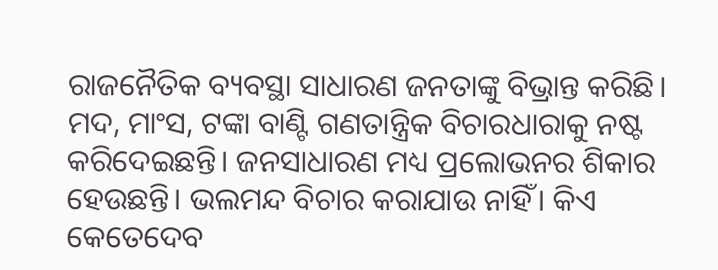ରାଜନୈତିକ ବ୍ୟବସ୍ଥା ସାଧାରଣ ଜନତାଙ୍କୁ ବିଭ୍ରାନ୍ତ କରିଛି। ମଦ, ମାଂସ, ଟଙ୍କା ବାଣ୍ଟି ଗଣତାନ୍ତ୍ରିକ ବିଚାରଧାରାକୁ ନଷ୍ଟ କରିଦେଇଛନ୍ତି। ଜନସାଧାରଣ ମଧ୍ୟ ପ୍ରଲୋଭନର ଶିକାର ହେଉଛନ୍ତି। ଭଲମନ୍ଦ ବିଚାର କରାଯାଉ ନାହିଁ। କିଏ କେତେଦେବ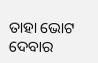ତାହା ଭୋଟ ଦେବାର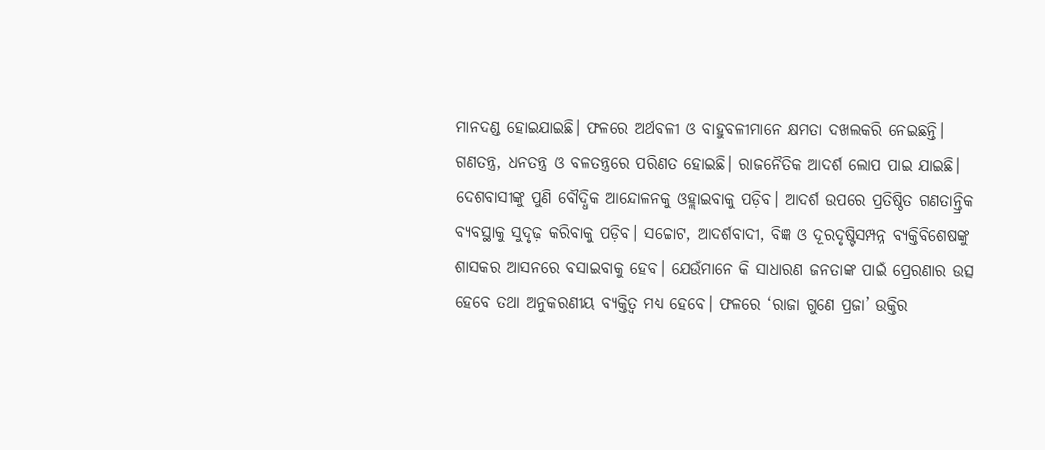ମାନଦଣ୍ଡ ହୋଇଯାଇଛି। ଫଳରେ ଅର୍ଥବଳୀ ଓ ବାହୁବଳୀମାନେ କ୍ଷମତା ଦଖଲକରି ନେଇଛନ୍ତି। ଗଣତନ୍ତ୍ର, ଧନତନ୍ତ୍ର ଓ ବଳତନ୍ତ୍ରରେ ପରିଣତ ହୋଇଛି। ରାଜନୈତିକ ଆଦର୍ଶ ଲୋପ ପାଇ ଯାଇଛି।
ଦେଶବାସୀଙ୍କୁ ପୁଣି ବୌଦ୍ଧିକ ଆନ୍ଦୋଳନକୁ ଓହ୍ଲାଇବାକୁ ପଡ଼ିବ। ଆଦର୍ଶ ଉପରେ ପ୍ରତିଷ୍ଠିତ ଗଣତାନ୍ତ୍ରିକ ବ୍ୟବସ୍ଥାକୁ ସୁଦୃଢ଼ କରିବାକୁ ପଡ଼ିବ। ସଚ୍ଚୋଟ, ଆଦର୍ଶବାଦୀ, ବିଜ୍ଞ ଓ ଦୂରଦୃଷ୍ଟିସମ୍ପନ୍ନ ବ୍ୟକ୍ତିବିଶେଷଙ୍କୁ ଶାସକର ଆସନରେ ବସାଇବାକୁ ହେବ। ଯେଉଁମାନେ କି ସାଧାରଣ ଜନତାଙ୍କ ପାଇଁ ପ୍ରେରଣାର ଉତ୍ସ ହେବେ ତଥା ଅନୁକରଣୀୟ ବ୍ୟକ୍ତିତ୍ୱ ମଧ୍ୟ ହେବେ। ଫଳରେ ‘ରାଜା ଗୁଣେ ପ୍ରଜା’ ଉକ୍ତିର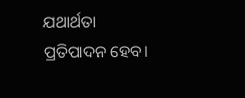ଯଥାର୍ଥତା ପ୍ରତିପାଦନ ହେବ।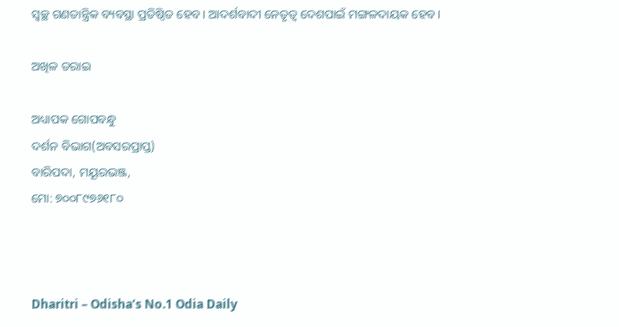ସ୍ବଚ୍ଛ ଗଣତାନ୍ତ୍ରିକ ବ୍ୟବସ୍ଥା ପ୍ରତିଷ୍ଠିତ ହେବ। ଆଦର୍ଶବାଦୀ ନେତୃତ୍ୱ ଦେଶପାଇଁ ମଙ୍ଗଳଦାୟକ ହେବ।

ଅଖିଳ ତରାଇ

ଅଧ୍ୟାପକ ଗୋପବନ୍ଧୁ
ଦର୍ଶନ ବିଭାଗ(ଅବସରପ୍ରାପ୍ତ)
ବାରିପଦା, ମୟୂରଭଞ୍ଜ,
ମୋ: ୭୦୦୮୯୭୬୧୮୦



Dharitri – Odisha’s No.1 Odia Daily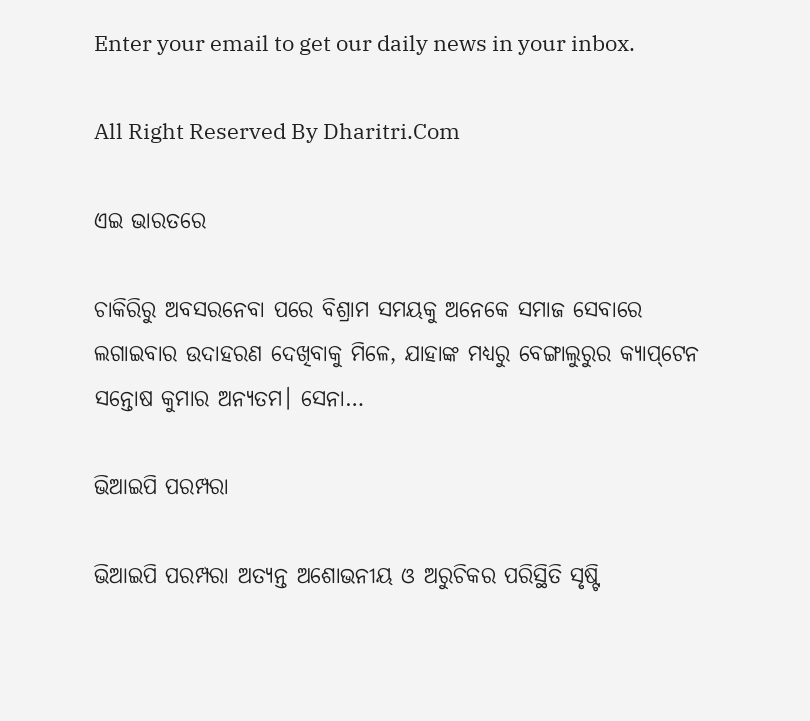Enter your email to get our daily news in your inbox.

All Right Reserved By Dharitri.Com

ଏଇ ଭାରତରେ

ଚାକିରିରୁ ଅବସରନେବା ପରେ ବିଶ୍ରାମ ସମୟକୁ ଅନେକେ ସମାଜ ସେବାରେ ଲଗାଇବାର ଉଦାହରଣ ଦେଖିବାକୁ ମିଳେ, ଯାହାଙ୍କ ମଧ୍ୟରୁ ବେଙ୍ଗାଲୁରୁର କ୍ୟାପ୍‌ଟେନ ସନ୍ତୋଷ କୁମାର ଅନ୍ୟତମ। ସେନା…

ଭିଆଇପି ପରମ୍ପରା

ଭିଆଇପି ପରମ୍ପରା ଅତ୍ୟନ୍ତ ଅଶୋଭନୀୟ ଓ ଅରୁଚିକର ପରିସ୍ଥିତି ସୃଷ୍ଟି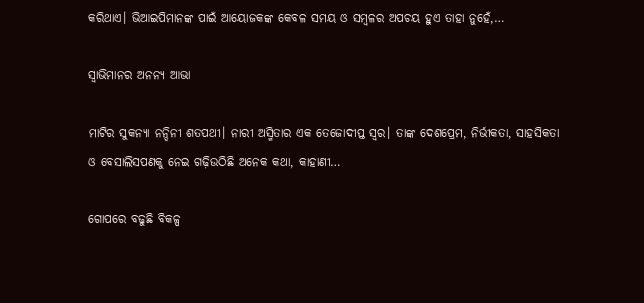କରିଥାଏ। ଭିଆଇପିମାନଙ୍କ ପାଇଁ ଆୟୋଜକଙ୍କ କେବଳ ସମୟ ଓ ସମ୍ବଳର ଅପଚୟ ହୁଏ ତାହା ନୁହେଁ,…

ସ୍ବାଭିମାନର ଅନନ୍ୟ ଆଭା

ମାଟିର ସୁକନ୍ୟା ନନ୍ଦିନୀ ଶତପଥୀ। ନାରୀ ଅସ୍ମିତାର ଏକ ତେଜୋଦୀପ୍ତ ସ୍ବର। ତାଙ୍କ ଦେଶପ୍ରେମ, ନିର୍ଭୀକତା, ସାହସିକତା ଓ ବେସାଲିସପଣକୁ ନେଇ ଗଢ଼ିଉଠିଛି ଅନେକ କଥା, କାହାଣୀ…

ଗୋପରେ ବଢୁଛି ବିକଳ୍ପ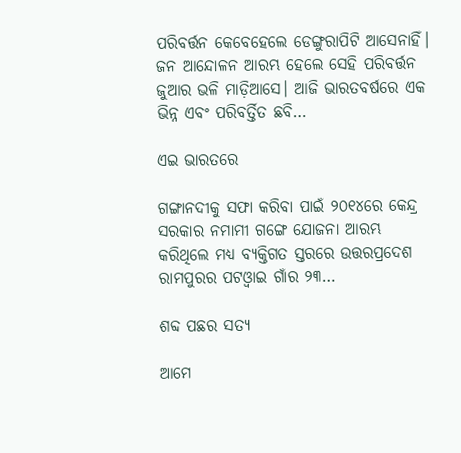ପରିବର୍ତ୍ତନ କେବେହେଲେ ଡେଙ୍ଗୁରାପିଟି ଆସେନାହିଁ। ଜନ ଆନ୍ଦୋଳନ ଆରମ୍ଭ ହେଲେ ସେହି ପରିବର୍ତ୍ତନ ଜୁଆର ଭଳି ମାଡ଼ିଆସେ। ଆଜି ଭାରତବର୍ଷରେ ଏକ ଭିନ୍ନ ଏବଂ ପରିବର୍ତ୍ତିତ ଛବି…

ଏଇ ଭାରତରେ

ଗଙ୍ଗାନଦୀକୁ ସଫା କରିବା ପାଇଁ ୨୦୧୪ରେ କେନ୍ଦ୍ର ସରକାର ନମାମୀ ଗଙ୍ଗେ ଯୋଜନା ଆରମ୍ଭ କରିଥିଲେ ମଧ୍ୟ ବ୍ୟକ୍ତିଗତ ସ୍ତରରେ ଉତ୍ତରପ୍ରଦେଶ ରାମପୁରର ପଟଓ୍ବାଇ ଗାଁର ୨୩…

ଶବ୍ଦ ପଛର ସତ୍ୟ

ଆମେ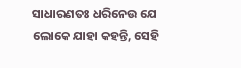ସାଧାରଣତଃ ଧରିନେଉ ଯେ ଲୋକେ ଯାହା କହନ୍ତି, ସେହି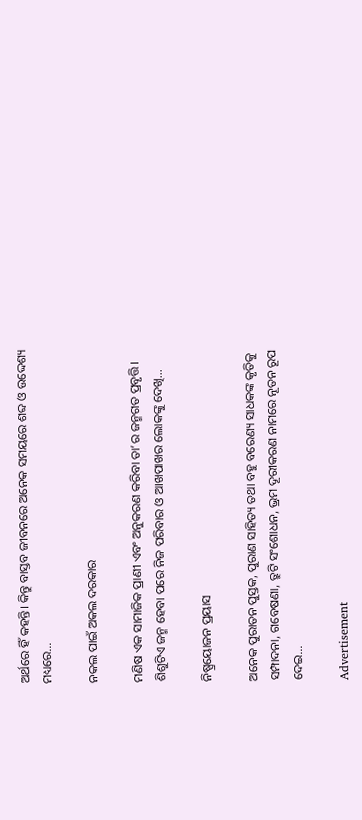ଅର୍ଥରେ ହିଁ କହନ୍ତି। କିନ୍ତୁ ବାସ୍ତବ ଜୀବନରେ ଅନେକ ସମୟରେ ଶବ୍ଦ ଓ ଉଦ୍ଦେଶ୍ୟ ମଧ୍ୟରେ…

ନକଲ ପାଇଁ ଅକଲ ଦରକାର

ମଣିଷ ଏକ ସାମାଜିକ ପ୍ରାଣୀ ଏବଂ ଅନୁକରଣ କରିବା ତା’ର ଜନ୍ମଗତ ପ୍ରବୃତ୍ତି। ଶିଶୁଟିଏ ଜନ୍ମ ହେବା ପରେ ନିଜ ପରିବାର ଓ ଆଖପାଖର ଲୋକଙ୍କୁ ଦେଖି…

ନିଷ୍ପ୍ରୟୋଜନ ପ୍ରୟାସ

ଅନେକ ପୁରାତନ ପୁସ୍ତକ, ପୁରାଣ ସାହିତ୍ୟ ତଥା ବହୁ ବରେଣ୍ୟ ସାଧକଙ୍କ କୃତିକୁ ସମ୍ପାଦନା, ଗବେଷଣା, ତ୍ରୁଟି ସଂଶୋଧନ, ଭ୍ରମ ଦୂରୀକରଣ ନାମରେ ନୂତନ ରୂପ ଦେଇ…

Advertisement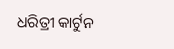ଧରିତ୍ରୀ କାର୍ଟୁନ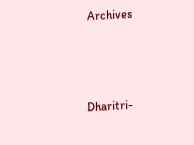Archives



Dharitri-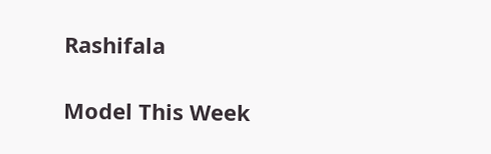Rashifala

Model This Week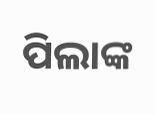ପିଲାଙ୍କ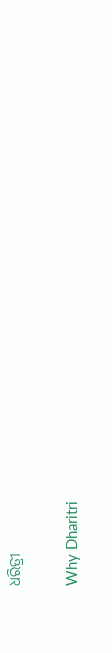ଧରିତ୍ରୀ

Why Dharitri